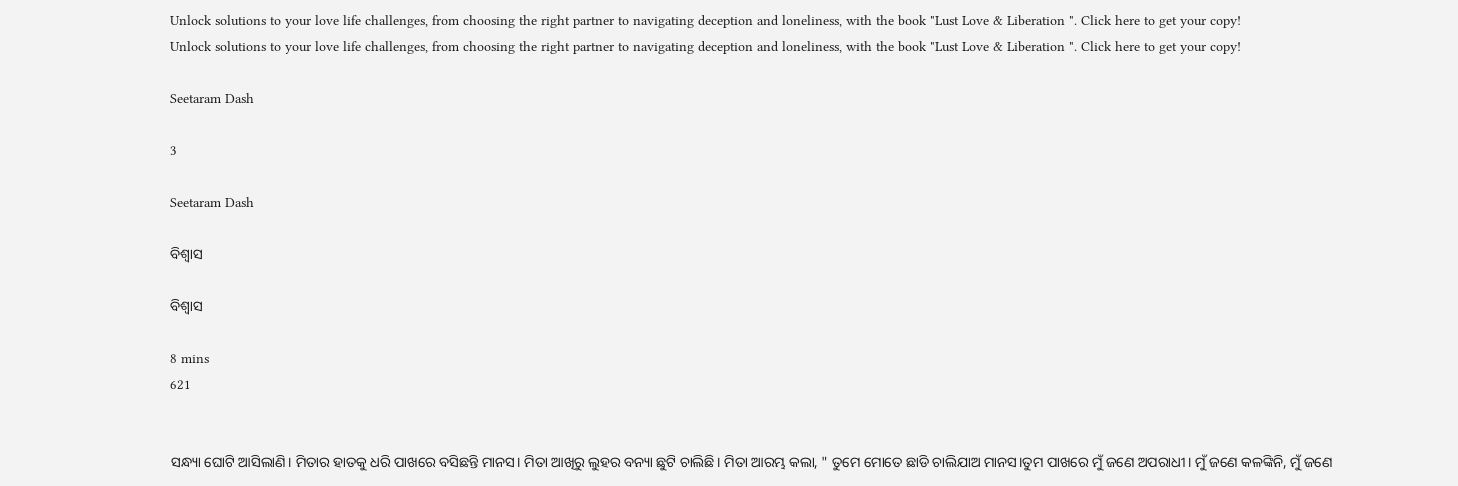Unlock solutions to your love life challenges, from choosing the right partner to navigating deception and loneliness, with the book "Lust Love & Liberation ". Click here to get your copy!
Unlock solutions to your love life challenges, from choosing the right partner to navigating deception and loneliness, with the book "Lust Love & Liberation ". Click here to get your copy!

Seetaram Dash

3

Seetaram Dash

ବିଶ୍ୱାସ

ବିଶ୍ୱାସ

8 mins
621


ସନ୍ଧ୍ୟା ଘୋଟି ଆସିଲାଣି। ମିତାର ହାତକୁ ଧରି ପାଖରେ ବସିଛନ୍ତି ମାନସ। ମିତା ଆଖିରୁ ଲୁହର ବନ୍ୟା ଛୁଟି ଚାଲିଛି। ମିତା ଆରମ୍ଭ କଲା, " ତୁମେ ମୋତେ ଛାଡି ଚାଲିଯାଅ ମାନସ।ତୁମ ପାଖରେ ମୁଁ ଜଣେ ଅପରାଧୀ। ମୁଁ ଜଣେ କଳଙ୍କିନି, ମୁଁ ଜଣେ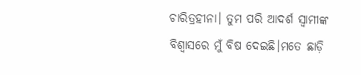ଚାରିତ୍ରହୀନା। ତୁମ ପରି ଆଦର୍ଶ ସ୍ୱାମୀଙ୍କ ବିଶ୍ୱାସରେ ମୁଁ ବିଷ ଦେଇଛି।ମତେ ଛାଡ଼ି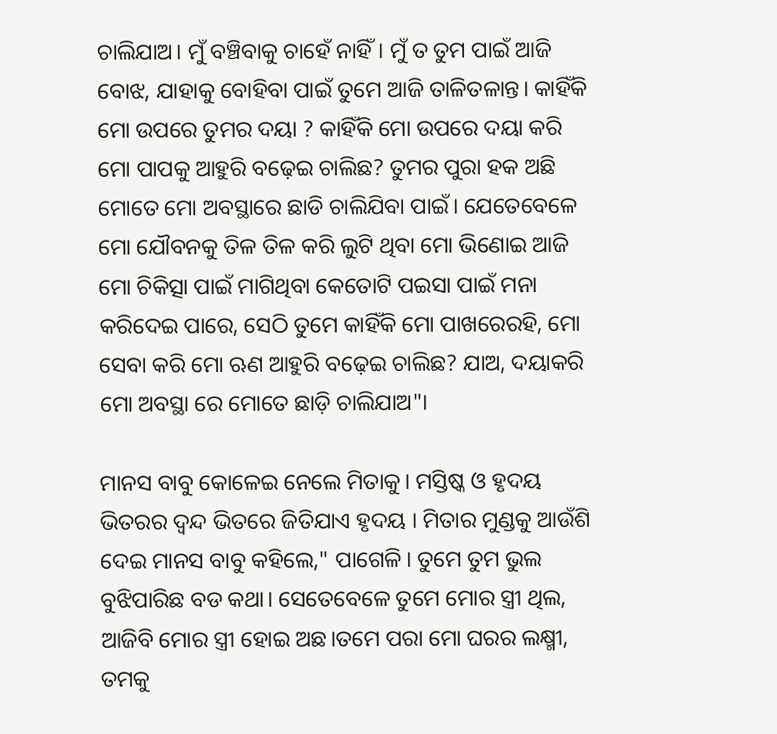ଚାଲିଯାଅ। ମୁଁ ବଞ୍ଚିବାକୁ ଚାହେଁ ନାହିଁ। ମୁଁ ତ ତୁମ ପାଇଁ ଆଜି ବୋଝ, ଯାହାକୁ ବୋହିବା ପାଇଁ ତୁମେ ଆଜି ତାଳିତଳାନ୍ତ। କାହିଁକି ମୋ ଉପରେ ତୁମର ଦୟା ? କାହିଁକି ମୋ ଉପରେ ଦୟା କରି ମୋ ପାପକୁ ଆହୁରି ବଢ଼େଇ ଚାଲିଛ? ତୁମର ପୁରା ହକ ଅଛି ମୋତେ ମୋ ଅବସ୍ଥାରେ ଛାଡି ଚାଲିଯିବା ପାଇଁ। ଯେତେବେଳେ ମୋ ଯୌବନକୁ ତିଳ ତିଳ କରି ଲୁଟି ଥିବା ମୋ ଭିଣୋଇ ଆଜି ମୋ ଚିକିତ୍ସା ପାଇଁ ମାଗିଥିବା କେତୋଟି ପଇସା ପାଇଁ ମନା କରିଦେଇ ପାରେ, ସେଠି ତୁମେ କାହିଁକି ମୋ ପାଖରେରହି, ମୋ ସେବା କରି ମୋ ଋଣ ଆହୁରି ବଢ଼େଇ ଚାଲିଛ? ଯାଅ, ଦୟାକରି ମୋ ଅବସ୍ଥା ରେ ମୋତେ ଛାଡ଼ି ଚାଲିଯାଅ"।

ମାନସ ବାବୁ କୋଳେଇ ନେଲେ ମିତାକୁ। ମସ୍ତିଷ୍କ ଓ ହୃଦୟ ଭିତରର ଦ୍ବନ୍ଦ ଭିତରେ ଜିତିଯାଏ ହୃଦୟ । ମିତାର ମୁଣ୍ଡକୁ ଆଉଁଶି ଦେଇ ମାନସ ବାବୁ କହିଲେ," ପାଗେଳି। ତୁମେ ତୁମ ଭୁଲ ବୁଝିପାରିଛ ବଡ କଥା। ସେତେବେଳେ ତୁମେ ମୋର ସ୍ତ୍ରୀ ଥିଲ, ଆଜିବି ମୋର ସ୍ତ୍ରୀ ହୋଇ ଅଛ।ତମେ ପରା ମୋ ଘରର ଲକ୍ଷ୍ମୀ, ତମକୁ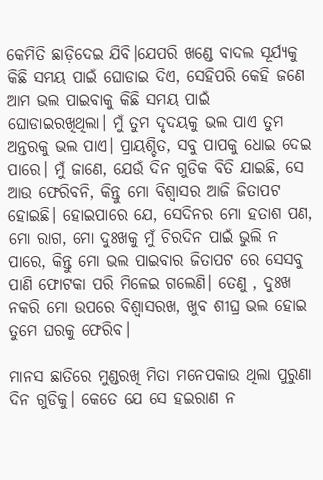କେମିତି ଛାଡ଼ିଦେଇ ଯିବି।ଯେପରି ଖଣ୍ଡେ ବାଦଲ ସୂର୍ଯ୍ୟକୁ କିଛି ସମୟ ପାଇଁ ଘୋଡାଇ ଦିଏ, ସେହିପରି କେହି ଜଣେ ଆମ ଭଲ ପାଇବାକୁ କିଛି ସମୟ ପାଇଁ ଘୋଡାଇରଖିଥିଲା। ମୁଁ ତୁମ ଦୃଦୟକୁ ଭଲ ପାଏ ତୁମ ଅନ୍ତରକୁ ଭଲ ପାଏ। ପ୍ରାୟଶ୍ଚିତ, ସବୁ ପାପକୁ ଧୋଇ ଦେଇ ପାରେ। ମୁଁ ଜାଣେ, ଯେଉଁ ଦିନ ଗୁଡିକ ବିତି ଯାଇଛି, ସେ ଆଉ ଫେରିବନି, କିନ୍ତୁ ମୋ ବିଶ୍ୱାସର ଆଜି ଜିତାପଟ ହୋଇଛି। ହୋଇପାରେ ଯେ, ସେଦିନର ମୋ ହତାଶ ପଣ, ମୋ ରାଗ, ମୋ ଦୁଃଖକୁ ମୁଁ ଚିରଦିନ ପାଇଁ ଭୁଲି ନ ପାରେ, କିନ୍ତୁ ମୋ ଭଲ ପାଇବାର ଜିତାପଟ ରେ ସେସବୁ ପାଣି ଫୋଟକା ପରି ମିଳେଇ ଗଲେଣି। ତେଣୁ , ଦୁଃଖ ନକରି ମୋ ଉପରେ ବିଶ୍ୱାସରଖ, ଖୁବ ଶୀଘ୍ର ଭଲ ହୋଇ ତୁମେ ଘରକୁ ଫେରିବ।

ମାନସ ଛାତିରେ ମୁଣ୍ଡରଖି ମିତା ମନେପକାଉ ଥିଲା ପୁରୁଣା ଦିନ ଗୁଡିକୁ। କେତେ ଯେ ସେ ହଇରାଣ ନ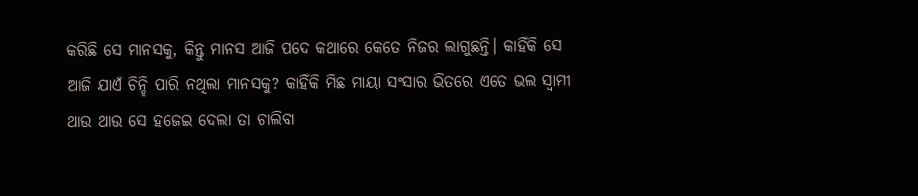କରିଛି ସେ ମାନସକୁ, କିନ୍ତୁ ମାନସ ଆଜି ପଦେ କଥାରେ କେତେ ନିଜର ଲାଗୁଛନ୍ତି। କାହିଁକି ସେ ଆଜି ଯାଏଁ ଚିନ୍ହି ପାରି ନଥିଲା ମାନସକୁ? କାହିଁକି ମିଛ ମାୟା ସଂସାର ଭିତରେ ଏତେ ଭଲ ସ୍ୱାମୀ ଥାଉ ଥାଉ ସେ ହଜେଇ ଦେଲା ତା ଚାଲିବା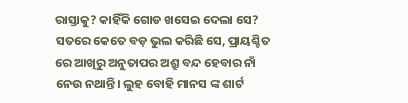ରାସ୍ତାକୁ? କାହିଁକି ଗୋଡ ଖସେଇ ଦେଲା ସେ? ସତରେ କେତେ ବଡ଼ ଭୁଲ କରିଛି ସେ, ପ୍ରାୟଶ୍ଚିତ ରେ ଆଖିରୁ ଅନୁତାପର ଅଶ୍ରୁ ବନ୍ଦ ହେବାର ନାଁ ନେଉ ନଥାନ୍ତି। ଲୁହ ବୋହି ମାନସ ଙ୍କ ଶାର୍ଟ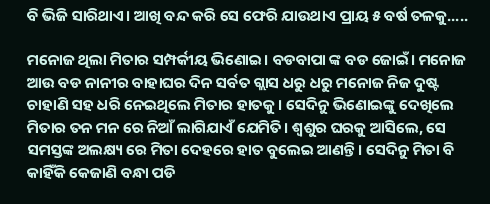ବି ଭିଜି ସାରିଥାଏ। ଆଖି ବନ୍ଦ କରି ସେ ଫେରି ଯାଉଥାଏ ପ୍ରାୟ ୫ ବର୍ଷ ତଳକୁ.....

ମନୋଜ ଥିଲା ମିତାର ସମ୍ପର୍କୀୟ ଭିଣୋଇ। ବଡବାପା ଙ୍କ ବଡ ଜୋଇଁ। ମନୋଜ ଆଉ ବଡ ନାନୀର ବାହାଘର ଦିନ ସର୍ବତ ଗ୍ଲାସ ଧରୁ ଧରୁ ମନୋଜ ନିଜ ଦୁଷ୍ଟ ଚାହାଣି ସହ ଧରି ନେଇଥିଲେ ମିତାର ହାତକୁ। ସେଦିନୁ ଭିଣୋଇଙ୍କୁ ଦେଖିଲେ ମିତାର ତନ ମନ ରେ ନିଆଁ ଲାଗିଯାଏଁ ଯେମିତି। ଶ୍ବଶୁର ଘରକୁ ଆସିଲେ, ସେ ସମସ୍ତଙ୍କ ଅଲକ୍ଷ୍ୟ ରେ ମିତା ଦେହରେ ହାତ ବୁଲେଇ ଆଣନ୍ତି। ସେଦିନୁ ମିତା ବି କାହିଁକି କେଜାଣି ବନ୍ଧା ପଡି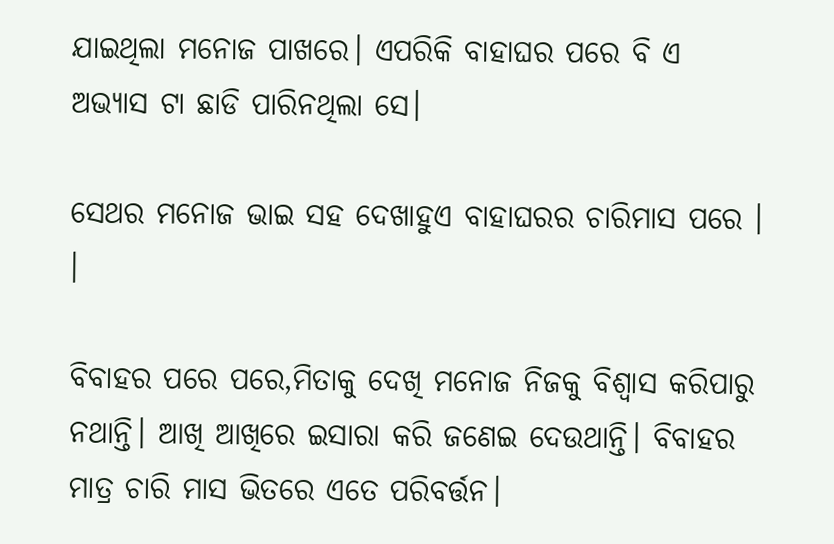ଯାଇଥିଲା ମନୋଜ ପାଖରେ। ଏପରିକି ବାହାଘର ପରେ ବି ଏ ଅଭ୍ୟାସ ଟା ଛାଡି ପାରିନଥିଲା ସେ।

ସେଥର ମନୋଜ ଭାଇ ସହ ଦେଖାହୁଏ ବାହାଘରର ଚାରିମାସ ପରେ । ।

ବିବାହର ପରେ ପରେ,ମିତାକୁ ଦେଖି ମନୋଜ ନିଜକୁ ବିଶ୍ୱାସ କରିପାରୁ ନଥାନ୍ତି। ଆଖି ଆଖିରେ ଇସାରା କରି ଜଣେଇ ଦେଉଥାନ୍ତି। ବିବାହର ମାତ୍ର ଚାରି ମାସ ଭିତରେ ଏତେ ପରିବର୍ତ୍ତନ।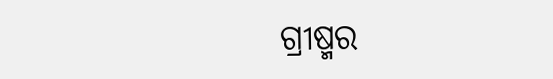ଗ୍ରୀଷ୍ମର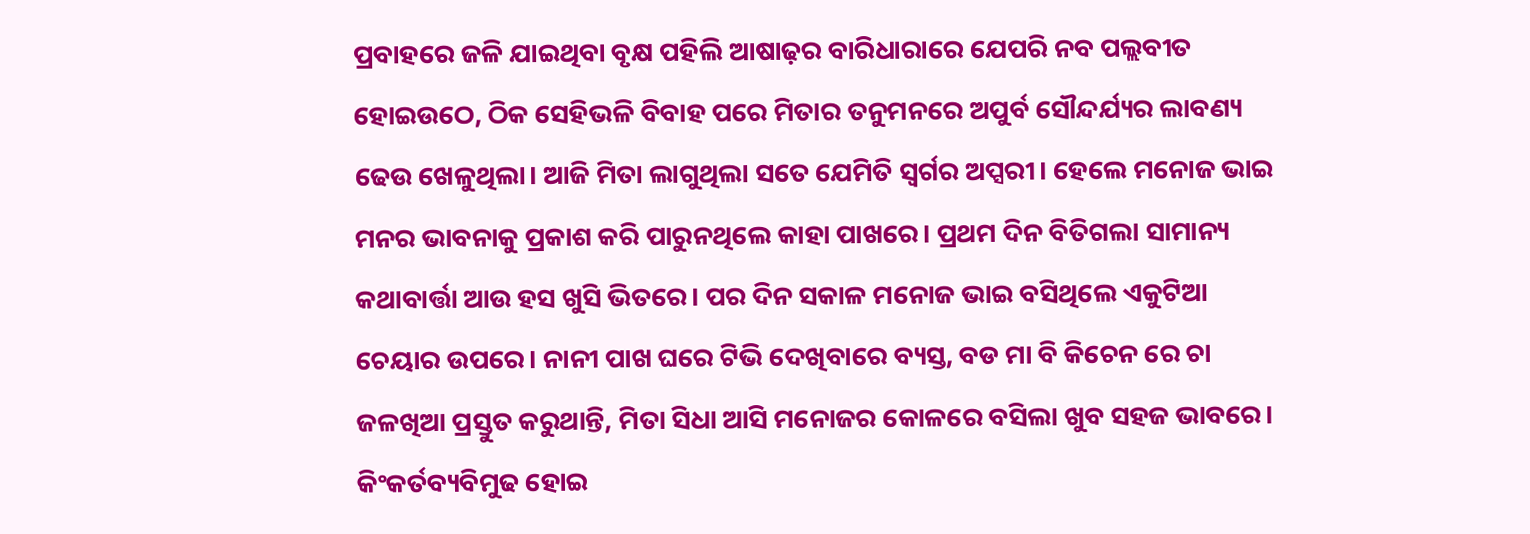ପ୍ରବାହରେ ଜଳି ଯାଇଥିବା ବୃକ୍ଷ ପହିଲି ଆଷାଢ଼ର ବାରିଧାରାରେ ଯେପରି ନବ ପଲ୍ଲବୀତ ହୋଇଉଠେ, ଠିକ ସେହିଭଳି ବିବାହ ପରେ ମିତାର ତନୁମନରେ ଅପୁର୍ବ ସୌନ୍ଦର୍ଯ୍ୟର ଲାବଣ୍ୟ ଢେଉ ଖେଳୁଥିଲା। ଆଜି ମିତା ଲାଗୁଥିଲା ସତେ ଯେମିତି ସ୍ୱର୍ଗର ଅପ୍ସରୀ। ହେଲେ ମନୋଜ ଭାଇ ମନର ଭାବନାକୁ ପ୍ରକାଶ କରି ପାରୁନଥିଲେ କାହା ପାଖରେ। ପ୍ରଥମ ଦିନ ବିତିଗଲା ସାମାନ୍ୟ କଥାବାର୍ତ୍ତା ଆଉ ହସ ଖୁସି ଭିତରେ। ପର ଦିନ ସକାଳ ମନୋଜ ଭାଇ ବସିଥିଲେ ଏକୁଟିଆ ଚେୟାର ଉପରେ। ନାନୀ ପାଖ ଘରେ ଟିଭି ଦେଖିବାରେ ବ୍ୟସ୍ତ, ବଡ ମା ବି କିଚେନ ରେ ଚା ଜଳଖିଆ ପ୍ରସ୍ତୁତ କରୁଥାନ୍ତି, ମିତା ସିଧା ଆସି ମନୋଜର କୋଳରେ ବସିଲା ଖୁବ ସହଜ ଭାବରେ। କିଂକର୍ତବ୍ୟବିମୁଢ ହୋଇ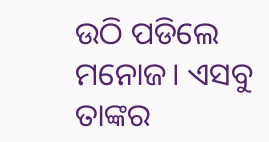ଉଠି ପଡିଲେ ମନୋଜ। ଏସବୁ ତାଙ୍କର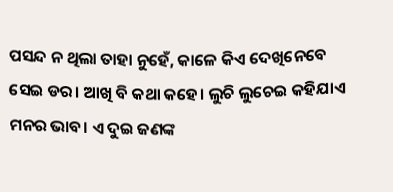ପସନ୍ଦ ନ ଥିଲା ତାହା ନୁହେଁ, କାଳେ କିଏ ଦେଖିନେବେ ସେଇ ଡର। ଆଖି ବି କଥା କହେ। ଲୁଚି ଲୁଚେଇ କହିଯାଏ ମନର ଭାବ। ଏ ଦୁଇ ଜଣଙ୍କ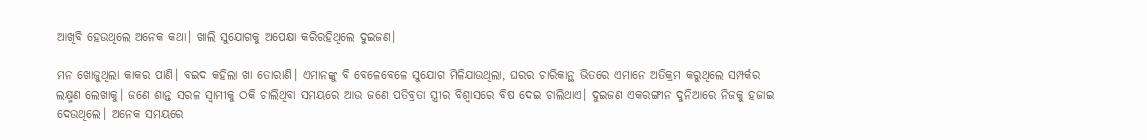ଆଖିବି ହେଉଥିଲେ ଅନେକ କଥା। ଖାଲି ସୁଯୋଗକୁ ଅପେକ୍ଷା କରିରହିଥିଲେ ଦୁଇଜଣ।

ମନ ଖୋଜୁଥିଲା କାକର ପାଣି। ବଇଦ କହିଲା ଖା ତୋରାଣି। ଏମାନଙ୍କୁ ବି ବେଳେବେଳେ ସୁଯୋଗ ମିଳିଯାଉଥିଲା, ଘରର ଚାରିକାନ୍ଥ ଭିତରେ ଏମାନେ ଅତିକ୍ରମ କରୁଥିଲେ ସମ୍ପର୍କର ଲକ୍ଷ୍ମଣ ଲେଖାକୁ। ଜଣେ ଶାନ୍ତ ସରଳ ସ୍ୱାମୀକୁ ଠକି ଚାଲିଥିବା ସମୟରେ ଆଉ ଜଣେ ପତିବ୍ରତା ସ୍ତ୍ରୀର ବିଶ୍ୱାସରେ ବିଷ ଦେଇ ଚାଲିଥାଏ। ଦୁଇଜଣ ଏକରଙ୍ଗୀନ ଦୁନିଆରେ ନିଜକୁ ହଜାଇ ଦେଉଥିଲେ। ଅନେକ ସମୟରେ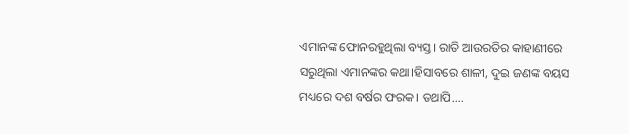ଏମାନଙ୍କ ଫୋନରହୁଥିଲା ବ୍ୟସ୍ତ। ରାତି ଆଉରତିର କାହାଣୀରେ ସରୁଥିଲା ଏମାନଙ୍କର କଥା।ହିସାବରେ ଶାଳୀ, ଦୁଇ ଜଣଙ୍କ ବୟସ ମଧ୍ୟରେ ଦଶ ବର୍ଷର ଫରକ। ତଥାପି....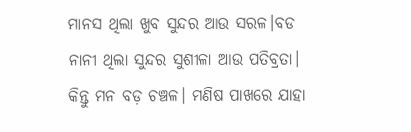ମାନସ ଥିଲା ଖୁବ ସୁନ୍ଦର ଆଉ ସରଳ।ବଡ ନାନୀ ଥିଲା ସୁନ୍ଦର ସୁଶୀଳା ଆଉ ପତିବ୍ରତା। କିନ୍ତୁ ମନ ବଡ଼ ଚଞ୍ଚଳ। ମଣିଷ ପାଖରେ ଯାହା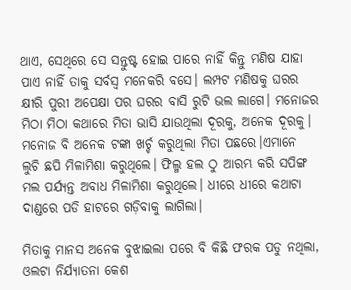ଥାଏ, ସେଥିରେ ସେ ସନ୍ତୁଷ୍ଟ ହୋଇ ପାରେ ନାହିଁ କିନ୍ତୁ ମଣିଷ ଯାହା ପାଏ ନାହିଁ ତାକୁ ସର୍ବସ୍ବ ମନେକରି ବସେ। ଲମ୍ପଟ ମଣିଷକୁ ଘରର କ୍ଷୀରି ପୁରୀ ଅପେକ୍ଷା ପର ଘରର ବାସି ରୁଟି ଭଲ ଲାଗେ। ମନୋଜର ମିଠା ମିଠା କଥାରେ ମିତା ଭାସି ଯାଉଥିଲା ଦୂରକୁ, ଅନେକ ଦୂରକୁ। ମନୋଜ ବି ଅନେକ ଟଙ୍କା ଖର୍ଚ୍ଚ କରୁଥିଲା ମିତା ପଛରେ।ଏମାନେ ଲୁଚି ଛପି ମିଳାମିଶା କରୁଥିଲେ। ଫିଲ୍ମ ହଲ ଠୁ ଆରମ୍ଭ କରି ସପିଙ୍ଗ ମଲ ପର୍ଯ୍ୟନ୍ତ ଅବାଧ ମିଳାମିଶା କରୁଥିଲେ। ଧୀରେ ଧୀରେ କଥାଟା ଦାଣ୍ଡରେ ପଡି ହାଟରେ ଗଡ଼ିବାକୁ ଲାଗିଲା।

ମିତାକୁ ମାନସ ଅନେକ ବୁଝାଇଲା ପରେ ବି କିଛି ଫରକ ପଡୁ ନଥିଲା, ଓଲଟା ନିର୍ଯ୍ୟାତନା କେଶ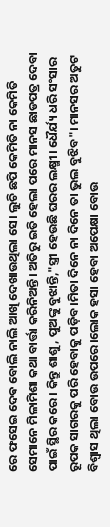ରେ ଫସେଇ ଦେଵ ବୋଲି ନାଲି ଆଖି ଦେଖାଉଥିଲା ସେ। ଲୁଚି ଛପି କେମିତି ନା କେମିତି ସେମାନେ ମିଳାମିଶା କଥା ବାର୍ତ୍ତା କରିନିଅନ୍ତି। ଅତିରୁ ଇତି ହେଲା ପରେ ମାନସ ଛାଡପତ୍ର ଦେବା ପାଇଁ ସ୍ଥିର କରେ। କିନ୍ତୁ ଶାଶୁ, ପୁଅଙ୍କୁ ବୁଝାନ୍ତି,"ସ୍ତ୍ରୀ ହେଉଛି ଘରର ଲକ୍ଷ୍ମୀ। ଧୈର୍ଯ୍ୟ ଧରି ସଂସାର ରୂପକ ସାଗରକୁ ପରି ହେବାକୁ ପଡ଼ିବ।ମିତା ଦିନେ ନା ଦିନେ ତା ଭୁଲ ବୁଝିବ"। ମାନସର ଅତୁଟ ବିଶ୍ୱାସ ଥିଲା ବୋଉ ଉପରେ।ଲୋକ ହସା ହେବା ଅପେକ୍ଷା ବୋଉ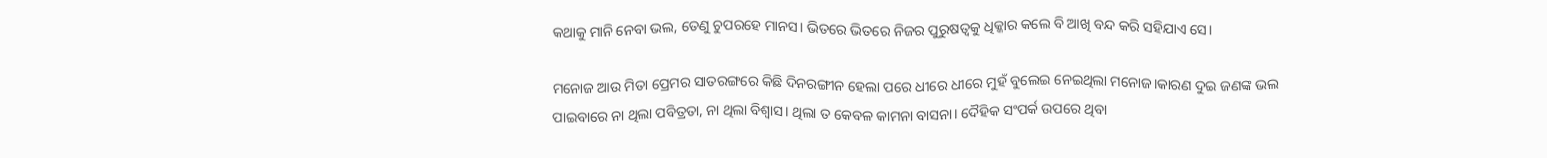କଥାକୁ ମାନି ନେବା ଭଲ, ତେଣୁ ଚୁପରହେ ମାନସ। ଭିତରେ ଭିତରେ ନିଜର ପୁରୁଷତ୍ବକୁ ଧିକ୍କାର କଲେ ବି ଆଖି ବନ୍ଦ କରି ସହିଯାଏ ସେ।

ମନୋଜ ଆଉ ମିତା ପ୍ରେମର ସାତରଙ୍ଗରେ କିଛି ଦିନରଙ୍ଗୀନ ହେଲା ପରେ ଧୀରେ ଧୀରେ ମୁହଁ ବୁଲେଇ ନେଇଥିଲା ମନୋଜ।କାରଣ ଦୁଇ ଜଣଙ୍କ ଭଲ ପାଇବାରେ ନା ଥିଲା ପବିତ୍ରତା, ନା ଥିଲା ବିଶ୍ୱାସ। ଥିଲା ତ କେବଳ କାମନା ବାସନା। ଦୈହିକ ସଂପର୍କ ଉପରେ ଥିବା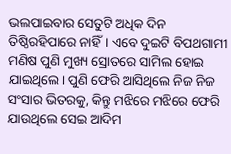ଭଲପାଇବାର ସେତୁଟି ଅଧିକ ଦିନ ତିଷ୍ଠିରହିପାରେ ନାହିଁ। ଏବେ ଦୁଇଟି ବିପଥଗାମୀ ମଣିଷ ପୁଣି ମୁଖ୍ୟ ସ୍ରୋତରେ ସାମିଲ ହୋଇ ଯାଇଥିଲେ। ପୁଣି ଫେରି ଆସିଥିଲେ ନିଜ ନିଜ ସଂସାର ଭିତରକୁ, କିନ୍ତୁ ମଝିରେ ମଝିରେ ଫେରି ଯାଉଥିଲେ ସେଇ ଆଦିମ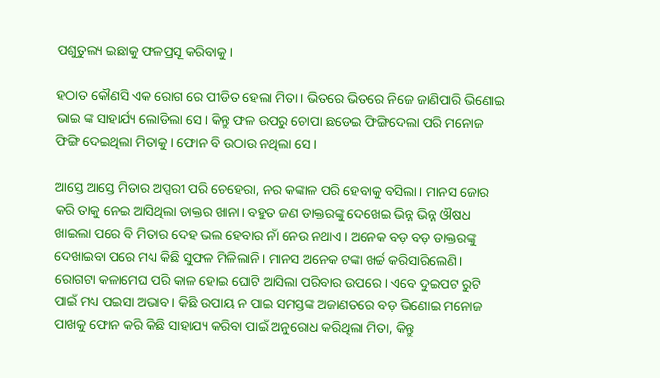ପଶୁତୁଲ୍ୟ ଇଛାକୁ ଫଳପ୍ରସୂ କରିବାକୁ।

ହଠାତ କୌଣସି ଏକ ରୋଗ ରେ ପୀଡିତ ହେଲା ମିତା। ଭିତରେ ଭିତରେ ନିଜେ ଜାଣିପାରି ଭିଣୋଇ ଭାଇ ଙ୍କ ସାହାର୍ଯ୍ୟ ଲୋଡିଲା ସେ। କିନ୍ତୁ ଫଳ ଉପରୁ ଚୋପା ଛଡେଇ ଫିଙ୍ଗିଦେଲା ପରି ମନୋଜ ଫିଙ୍ଗି ଦେଇଥିଲା ମିତାକୁ। ଫୋନ ବି ଉଠାଉ ନଥିଲା ସେ।

ଆସ୍ତେ ଆସ୍ତେ ମିତାର ଅପ୍ସରୀ ପରି ଚେହେରା, ନର କଙ୍କାଳ ପରି ହେବାକୁ ବସିଲା। ମାନସ ଜୋର କରି ତାକୁ ନେଇ ଆସିଥିଲା ଡାକ୍ତର ଖାନା। ବହୁତ ଜଣ ଡାକ୍ତରଙ୍କୁ ଦେଖେଇ ଭିନ୍ନ ଭିନ୍ନ ଔଷଧ ଖାଇଲା ପରେ ବି ମିତାର ଦେହ ଭଲ ହେବାର ନାଁ ନେଉ ନଥାଏ। ଅନେକ ବଡ଼ ବଡ଼ ଡାକ୍ତରଙ୍କୁ ଦେଖାଇବା ପରେ ମଧ୍ୟ କିଛି ସୁଫଳ ମିଳିଲାନି। ମାନସ ଅନେକ ଟଙ୍କା ଖର୍ଚ୍ଚ କରିସାରିଲେଣି। ରୋଗଟା କଳାମେଘ ପରି କାଳ ହୋଇ ଘୋଟି ଆସିଲା ପରିବାର ଉପରେ। ଏବେ ଦୁଇପଟ ରୁଟି ପାଇଁ ମଧ୍ୟ ପଇସା ଅଭାବ। କିଛି ଉପାୟ ନ ପାଇ ସମସ୍ତଙ୍କ ଅଜାଣତରେ ବଡ଼ ଭିଣୋଇ ମନୋଜ ପାଖକୁ ଫୋନ କରି କିଛି ସାହାଯ୍ୟ କରିବା ପାଇଁ ଅନୁରୋଧ କରିଥିଲା ମିତା, କିନ୍ତୁ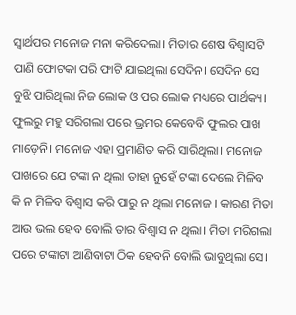ସ୍ୱାର୍ଥପର ମନୋଜ ମନା କରିଦେଲା। ମିତାର ଶେଷ ବିଶ୍ଵାସଟି ପାଣି ଫୋଟକା ପରି ଫାଟି ଯାଇଥିଲା ସେଦିନ। ସେଦିନ ସେ ବୁଝି ପାରିଥିଲା ନିଜ ଲୋକ ଓ ପର ଲୋକ ମଧ୍ୟରେ ପାର୍ଥକ୍ୟ। ଫୁଲରୁ ମହୁ ସରିଗଲା ପରେ ଭ୍ରମର କେବେବି ଫୁଲର ପାଖ ମାଡ଼େନି। ମନୋଜ ଏହା ପ୍ରମାଣିତ କରି ସାରିଥିଲା। ମନୋଜ ପାଖରେ ଯେ ଟଙ୍କା ନ ଥିଲା ତାହା ନୁହେଁ ଟଙ୍କା ଦେଲେ ମିଳିବ କି ନ ମିଳିବ ବିଶ୍ୱାସ କରି ପାରୁ ନ ଥିଲା ମନୋଜ । କାରଣ ମିତା ଆଉ ଭଲ ହେବ ବୋଲି ତାର ବିଶ୍ୱାସ ନ ଥିଲା। ମିତା ମରିଗଲା ପରେ ଟଙ୍କାଟା ଆଣିବାଟା ଠିକ ହେବନି ବୋଲି ଭାବୁଥିଲା ସେ।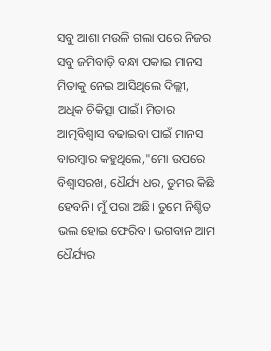ସବୁ ଆଶା ମଉଳି ଗଲା ପରେ ନିଜର ସବୁ ଜମିବାଡ଼ି ବନ୍ଧା ପକାଇ ମାନସ ମିତାକୁ ନେଇ ଆସିଥିଲେ ଦିଲ୍ଲୀ, ଅଧିକ ଚିକିତ୍ସା ପାଇଁ। ମିତାର ଆତ୍ମବିଶ୍ୱାସ ବଢାଇବା ପାଇଁ ମାନସ ବାରମ୍ବାର କହୁଥିଲେ,"ମୋ ଉପରେ ବିଶ୍ୱାସରଖ, ଧୈର୍ଯ୍ୟ ଧର, ତୁମର କିଛି ହେବନି। ମୁଁ ପରା ଅଛି। ତୁମେ ନିଶ୍ଚିତ ଭଲ ହୋଇ ଫେରିବ। ଭଗବାନ ଆମ ଧୈର୍ଯ୍ୟର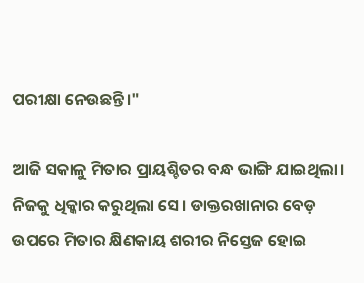ପରୀକ୍ଷା ନେଉଛନ୍ତି।"

ଆଜି ସକାଳୁ ମିତାର ପ୍ରାୟଶ୍ଚିତର ବନ୍ଧ ଭାଙ୍ଗି ଯାଇଥିଲା। ନିଜକୁ ଧିକ୍କାର କରୁଥିଲା ସେ। ଡାକ୍ତରଖାନାର ବେଡ଼ ଉପରେ ମିତାର କ୍ଷିଣକାୟ ଶରୀର ନିସ୍ତେଜ ହୋଇ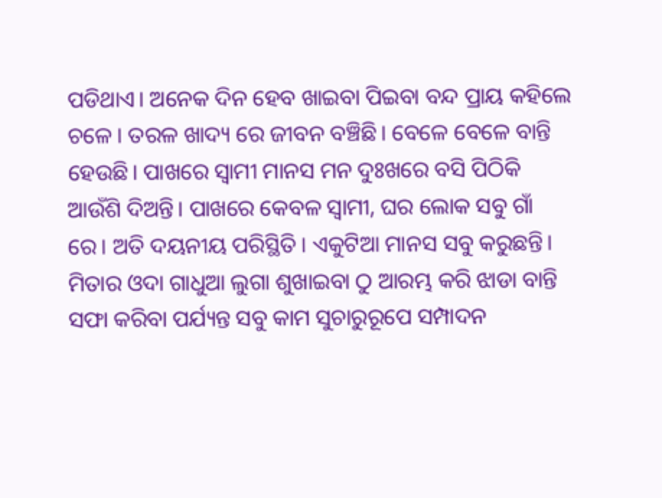ପଡିଥାଏ। ଅନେକ ଦିନ ହେବ ଖାଇବା ପିଇବା ବନ୍ଦ ପ୍ରାୟ କହିଲେ ଚଳେ। ତରଳ ଖାଦ୍ୟ ରେ ଜୀବନ ବଞ୍ଚିଛି। ବେଳେ ବେଳେ ବାନ୍ତି ହେଉଛି। ପାଖରେ ସ୍ୱାମୀ ମାନସ ମନ ଦୁଃଖରେ ବସି ପିଠିକି ଆଉଁଶି ଦିଅନ୍ତି। ପାଖରେ କେବଳ ସ୍ୱାମୀ, ଘର ଲୋକ ସବୁ ଗାଁ ରେ। ଅତି ଦୟନୀୟ ପରିସ୍ଥିତି। ଏକୁଟିଆ ମାନସ ସବୁ କରୁଛନ୍ତି। ମିତାର ଓଦା ଗାଧୁଆ ଲୁଗା ଶୁଖାଇବା ଠୁ ଆରମ୍ଭ କରି ଝାଡା ବାନ୍ତି ସଫା କରିବା ପର୍ଯ୍ୟନ୍ତ ସବୁ କାମ ସୁଚାରୁରୂପେ ସମ୍ପାଦନ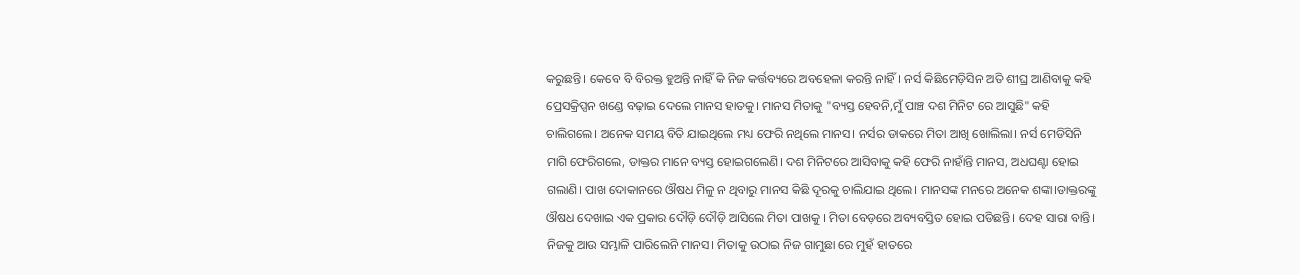କରୁଛନ୍ତି। କେବେ ବି ବିରକ୍ତ ହୁଅନ୍ତି ନାହିଁ କି ନିଜ କର୍ତ୍ତବ୍ୟରେ ଅବହେଳା କରନ୍ତି ନାହିଁ। ନର୍ସ କିଛିମେଡ଼ିସିନ ଅତି ଶୀଘ୍ର ଆଣିବାକୁ କହି ପ୍ରେସକ୍ରିପ୍ସନ ଖଣ୍ଡେ ବଢ଼ାଇ ଦେଲେ ମାନସ ହାତକୁ। ମାନସ ମିତାକୁ "ବ୍ୟସ୍ତ ହେବନି,ମୁଁ ପାଞ୍ଚ ଦଶ ମିନିଟ ରେ ଆସୁଛି" କହି ଚାଲିଗଲେ। ଅନେକ ସମୟ ବିତି ଯାଇଥିଲେ ମଧ୍ୟ ଫେରି ନଥିଲେ ମାନସ। ନର୍ସର ଡାକରେ ମିତା ଆଖି ଖୋଲିଲା। ନର୍ସ ମେଡିସିନି ମାଗି ଫେରିଗଲେ, ଡାକ୍ତର ମାନେ ବ୍ୟସ୍ତ ହୋଇଗଲେଣି। ଦଶ ମିନିଟରେ ଆସିବାକୁ କହି ଫେରି ନାହାଁନ୍ତି ମାନସ, ଅଧଘଣ୍ଟା ହୋଇ ଗଲାଣି। ପାଖ ଦୋକାନରେ ଔଷଧ ମିଳୁ ନ ଥିବାରୁ ମାନସ କିଛି ଦୂରକୁ ଚାଲିଯାଇ ଥିଲେ। ମାନସଙ୍କ ମନରେ ଅନେକ ଶଙ୍କା।ଡାକ୍ତରଙ୍କୁ ଔଷଧ ଦେଖାଇ ଏକ ପ୍ରକାର ଦୌଡ଼ି ଦୌଡ଼ି ଆସିଲେ ମିତା ପାଖକୁ । ମିତା ବେଡ଼ରେ ଅବ୍ୟବସ୍ତିତ ହୋଇ ପଡିଛନ୍ତି। ଦେହ ସାରା ବାନ୍ତି। ନିଜକୁ ଆଉ ସମ୍ଭାଳି ପାରିଲେନି ମାନସ। ମିତାକୁ ଉଠାଇ ନିଜ ଗାମୁଛା ରେ ମୁହଁ ହାତରେ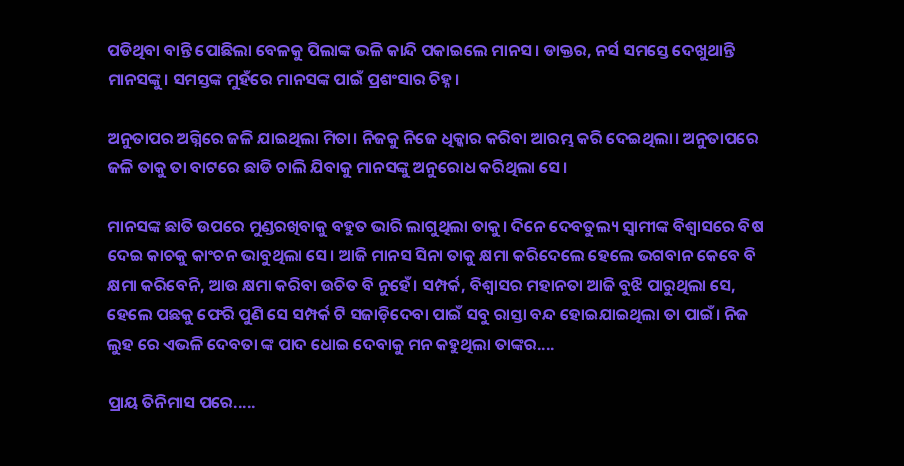ପଡିଥିବା ବାନ୍ତି ପୋଛିଲା ବେଳକୁ ପିଲାଙ୍କ ଭଳି କାନ୍ଦି ପକାଇଲେ ମାନସ। ଡାକ୍ତର, ନର୍ସ ସମସ୍ତେ ଦେଖୁଥାନ୍ତି ମାନସଙ୍କୁ। ସମସ୍ତଙ୍କ ମୁହଁରେ ମାନସଙ୍କ ପାଇଁ ପ୍ରଶଂସାର ଚିହ୍ନ।

ଅନୁତାପର ଅଗ୍ନିରେ ଜଳି ଯାଇଥିଲା ମିତା। ନିଜକୁ ନିଜେ ଧିକ୍କାର କରିବା ଆରମ୍ଭ କରି ଦେଇଥିଲା। ଅନୁତାପରେ ଜଳି ତାକୁ ତା ବାଟରେ ଛାଡି ଚାଲି ଯିବାକୁ ମାନସଙ୍କୁ ଅନୁରୋଧ କରିଥିଲା ସେ।

ମାନସଙ୍କ ଛାତି ଉପରେ ମୁଣ୍ଡରଖିବାକୁ ବହୁତ ଭାରି ଲାଗୁଥିଲା ତାକୁ। ଦିନେ ଦେବତୁଲ୍ୟ ସ୍ୱାମୀଙ୍କ ବିଶ୍ୱାସରେ ବିଷ ଦେଇ କାଚକୁ କାଂଚନ ଭାବୁଥିଲା ସେ। ଆଜି ମାନସ ସିନା ତାକୁ କ୍ଷମା କରିଦେଲେ ହେଲେ ଭଗବାନ କେବେ ବି କ୍ଷମା କରିବେନି, ଆଉ କ୍ଷମା କରିବା ଉଚିତ ବି ନୁହେଁ। ସମ୍ପର୍କ, ବିଶ୍ୱାସର ମହାନତା ଆଜି ବୁଝି ପାରୁଥିଲା ସେ, ହେଲେ ପଛକୁ ଫେରି ପୁଣି ସେ ସମ୍ପର୍କ ଟି ସଜାଡ଼ିଦେବା ପାଇଁ ସବୁ ରାସ୍ତା ବନ୍ଦ ହୋଇଯାଇଥିଲା ତା ପାଇଁ। ନିଜ ଲୁହ ରେ ଏଭଳି ଦେବତା ଙ୍କ ପାଦ ଧୋଇ ଦେବାକୁ ମନ କହୁଥିଲା ତାଙ୍କର....

ପ୍ରାୟ ତିନିମାସ ପରେ.....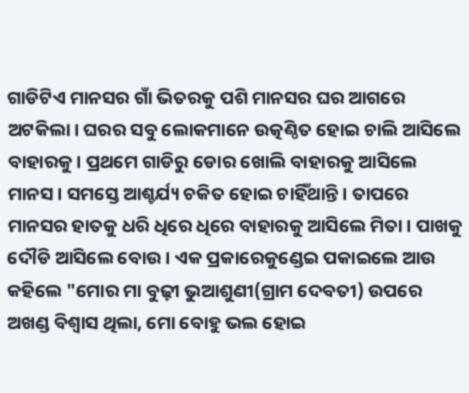ଗାଡିଟିଏ ମାନସର ଗାଁ ଭିତରକୁ ପଶି ମାନସର ଘର ଆଗରେ ଅଟକିଲା। ଘରର ସବୁ ଲୋକମାନେ ଉତ୍କଣ୍ଠିତ ହୋଇ ଚାଲି ଆସିଲେ ବାହାରକୁ। ପ୍ରଥମେ ଗାଡିରୁ ଡୋର ଖୋଲି ବାହାରକୁ ଆସିଲେ ମାନସ। ସମସ୍ତେ ଆଶ୍ଚର୍ଯ୍ୟ ଚକିତ ହୋଇ ଚାହିଁଥାନ୍ତି। ତାପରେ ମାନସର ହାତକୁ ଧରି ଧିରେ ଧିରେ ବାହାରକୁ ଆସିଲେ ମିତା। ପାଖକୁ ଦୌଡି ଆସିଲେ ବୋଉ। ଏକ ପ୍ରକାରେକୁଣ୍ଡେଇ ପକାଇଲେ ଆଉ କହିଲେ "ମୋର ମା ବୁଢ଼ୀ ଭୁଆଶୁଣୀ(ଗ୍ରାମ ଦେବତୀ) ଉପରେ ଅଖଣ୍ଡ ବିଶ୍ୱାସ ଥିଲା, ମୋ ବୋହୁ ଭଲ ହୋଇ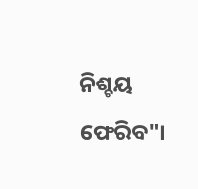ନିଶ୍ଚୟ ଫେରିବ"।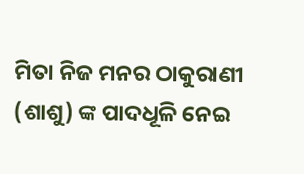ମିତା ନିଜ ମନର ଠାକୁରାଣୀ (ଶାଶୁ) ଙ୍କ ପାଦଧୂଳି ନେଇ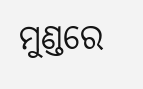ମୁଣ୍ଡରେ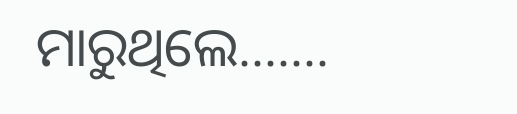ମାରୁଥିଲେ.......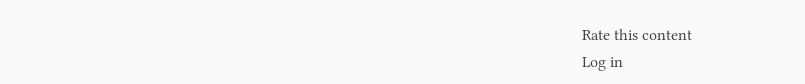Rate this content
Log in